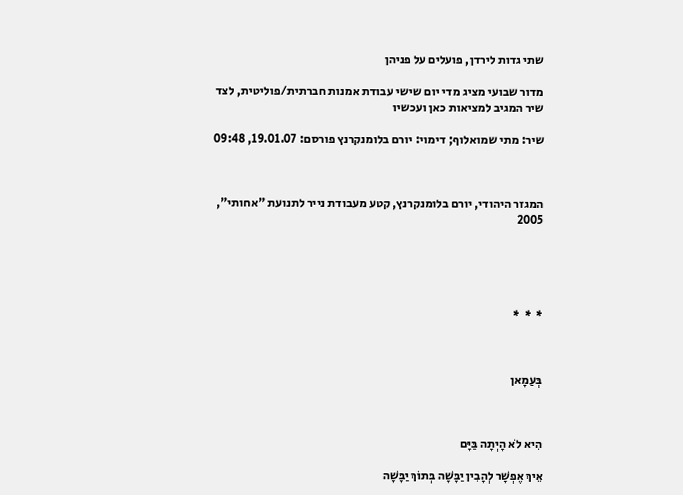שתי גדות לירדן, פועלים על פניהן

מדור שבועי מציג מדי יום שישי עבודת אמנות חברתית/פוליטית, לצד שיר המגיב למציאות כאן ועכשיו

שיר: מתי שמואלוף; דימוי: יורם בלומנקרנץ פורסם: 19.01.07, 09:48



המגזר היהודי, יורם בלומנקרנץ, קטע מעבודת נייר לתנועת "אחותי", 2005





*  *  *



בְּעַמָאן



הִיא לֹא הָיְתָה בַּיָּם

אֵיךְ אֶפְשָׁר לְהָבִין יַבָּשָׁה בְּתוֹךְ יַבָּשָׁה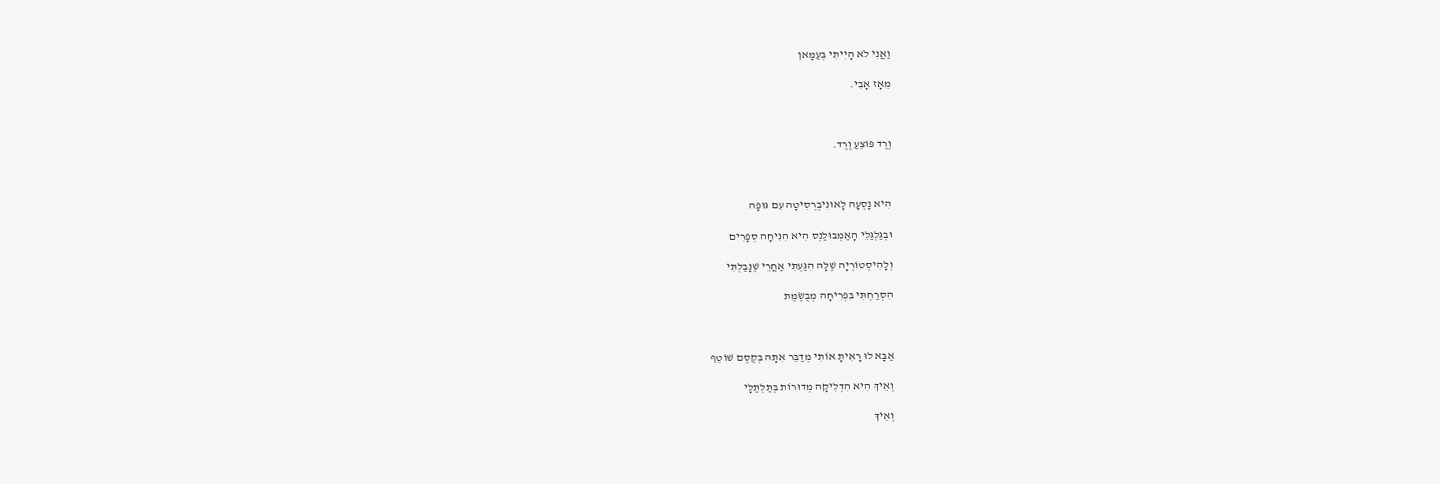וַאֲנִי לֹא הָיִיתִי בְּעַמָאן

מֵאָז אָבִי.



וֶרֶד פּוֹצֵעַ וֶרֶד.



הִיא נָסְעָה לָאוּנִיבֶרְסִיטָה עִם גּוּפָה

וּבְגַּלְגַּלֵי הָאַמְבּוּלַנְס הִיא הִנִּיחָה סְפָרִים

וְלָהִיסְטוֹרְיָה שֶׁלָּהּ הִגַּעְתִּי אַחֲרֵי שֶׁנָּבַלְתִּי

הִסְרַחְתִּי בִּפְרִיחָה מְבֻשֶׂמֶת



אַבָּא לוּ רָאִיתָ אוֹתִי מְדַבֵּר אִתָּהּ בְּקֶסֶם שׁוֹטֵף

וְאֵיךְ הִיא הִדְלִיקָה מְדוּרוֹת בְּתַּלְתַּלָי

וְאֵיךְ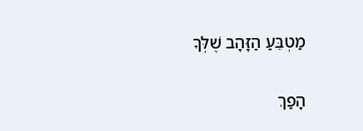מַטְבֵּעַ הַזָּהָב שֶׁלְּךָ

הָפַךְ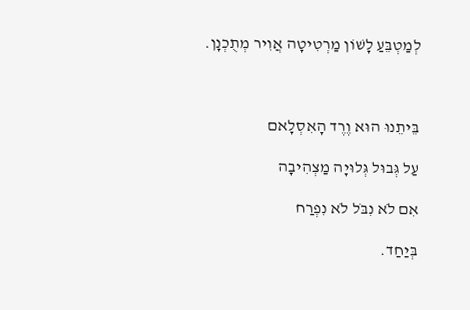לְמַטְבֵּעַ לָשׁוֹן מַרְטִיטָה אֲוִיר מְתֻכְנָן.



בֵּיתֵנוּ הוּא וֶרֶד הָאִסְלָאם

עַל גְּבוּל גְּלוּיָה מַצְהִיבָה

אִם לֹא נִבֹּל לֹא נִפְרַח

בְּיַחַד.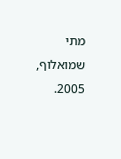מתי שמואלוף, 2005.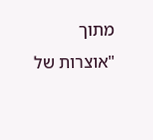מתוך "אוצרות של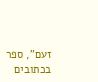זעם", ספר בכתובים